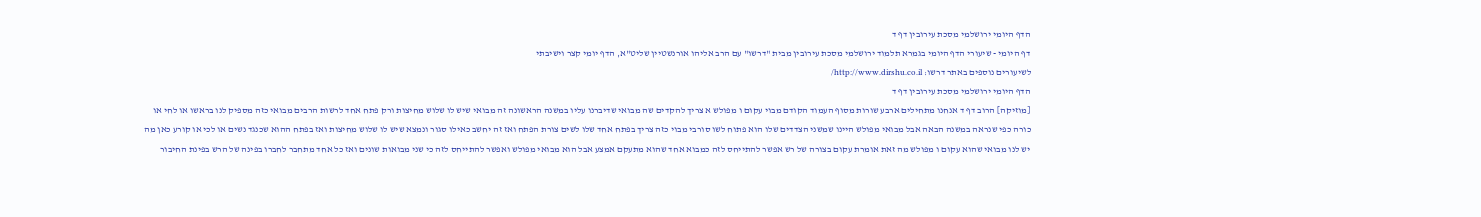הדף היומי ירושלמי מסכת עירובין דף ד
דף היומי - שיעורי הדף היומי בגמרא תלמוד ירושלמי מסכת עירובין מבית "דרשו" עם הרב אליהו אורנשטיין שליט"א, הדף יומי קצר וישיבתי
לשיעורים נוספים באתר דרשו: http://www.dirshu.co.il/
הדף היומי ירושלמי מסכת עירובין דף ד
[מוזיקה] הרוב דף ד אנחנו מתחילים ארבע שורות מסוף העמוד הקודם מבוי עקום ו מפולש א צריך להקדים שה מבואי שדיברנו עליו במשנה הראשונה זה מבואי שיש לו שלוש מחיצות ורק פתח אחד לרשות הרבים מבואי כזה מספיק לנו בראשו או לחי או כורה כפי שנראה במשנה הבאה אבל מבואי מפולש היינו שמשני הצדדים שלו הוא פתוח לשו סורבי מבוי כזה צריך בפתח אחד שלו לשים צורת הפתח ואז זה יחשב כאילו סגור ונמצא שיש לו שלוש מחיצות ואז בפתח ההוא שכנגד נשים או לכי או קורע כאן מה יש לנו מבואי שהוא עקום ו מפולש מה זאת אומרת עקום בצורה של רש אפשר להתייחס לזה כמבוא אחד שהוא מתעקם אמצע אבל הוא מבואי מפולש ואפשר להתייחס לזה כי שני מבואות שונים ואז כל אחד מתחבר לחברו בפינה של הרש בפינת החיבור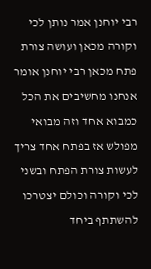רבי יוחנן אמר נותן לכי וקורה מכאן ועושה צורת פתח מכאן רבי יוחנן אומר אנחנו מחשיבים את הכל כמבוא אחד וזה מבואי מפולש אז בפתח אחד צריך לעשות צורת הפתח ובשני לכי וקורה וכולם יצטרכו להשתתף ביחד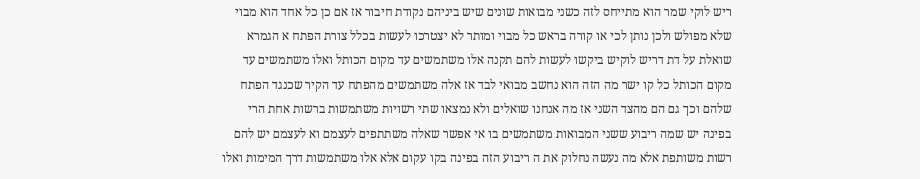ריש לוקי שמר הוא מתייחס לזה כשני מבואות שונים שיש ביניהם נקודת חיבור אז אם כן כל אחד הוא מבוי שלא מפולש ולכן נותן לכי או קורה בראש כל מבוי ומותר לא יצטרכו לעשות בכלל צורת הפתח א הגמרא שואלת על דת דריש לוקיש ביקשו לעשות להם תקנה אלו משתמשים עד מקום הכותל ואלו משתמשים עד מקום הכותל כל קו ישר מה הזה הוא נחשב מבואי לבד אז אלה משתמשים מהפתח עד הקיר שכנגד הפתח שלהם וכך גם הם מהצד השני אז מה אנחנו שואלים ולא נמצאו שתי רשויות משתמשות ברשות אחת הרי בפינה יש שמה ריבוע ששני המבואות משתמשים בו אי אפשר שאלה משתתפים לעצמם וא לעצמם יש להם רשות משותפת אלא מה נעשה נחלוק את ה ריבוע הזה בפינה בקו עקום אלא אלו משתמשות דרך המימות ואלו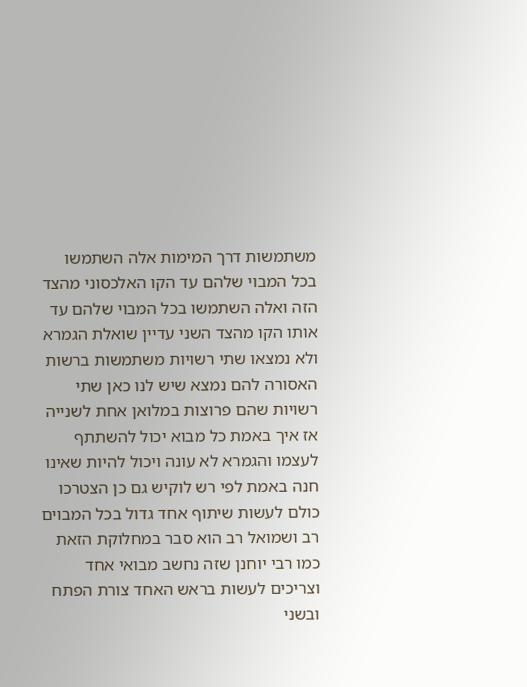משתמשות דרך המימות אלה השתמשו בכל המבוי שלהם עד הקו האלכסוני מהצד הזה ואלה השתמשו בכל המבוי שלהם עד אותו הקו מהצד השני עדיין שואלת הגמרא ולא נמצאו שתי רשויות משתמשות ברשות האסורה להם נמצא שיש לנו כאן שתי רשויות שהם פרוצות במלואן אחת לשנייה אז איך באמת כל מבוא יכול להשתתף לעצמו והגמרא לא עונה ויכול להיות שאינו חנה באמת לפי רש לוקיש גם כן הצטרכו כולם לעשות שיתוף אחד גדול בכל המבוים רב ושמואל רב הוא סבר במחלוקת הזאת כמו רבי יוחנן שזה נחשב מבואי אחד וצריכים לעשות בראש האחד צורת הפתח ובשני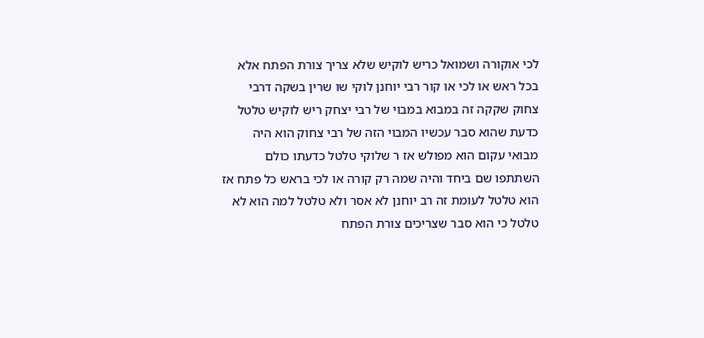לכי אוקורה ושמואל כריש לוקיש שלא צריך צורת הפתח אלא בכל ראש או לכי או קור רבי יוחנן לוקי שו שרין בשקה דרבי צחוק שקקה זה במבוא במבוי של רבי יצחק ריש לוקיש טלטל כדעת שהוא סבר עכשיו המבוי הזה של רבי צחוק הוא היה מבואי עקום הוא מפולש אז ר שלוקי טלטל כדעתו כולם השתתפו שם ביחד והיה שמה רק קורה או לכי בראש כל פתח אז הוא טלטל לעומת זה רב יוחנן לא אסר ולא טלטל למה הוא לא טלטל כי הוא סבר שצריכים צורת הפתח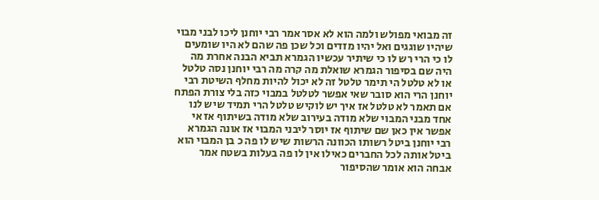זה מבואי מפולש ולמה הוא לא אסר אמר רבי יוחנן ליכו לבני מבוי שיהיו שוגגים ואל יהיו מזדים וכל שכן פה שהם לא היו שומעים לו כי הרי רש לו כי שיתיר עכשיו הגמרא תביא הבנה אחרת מה היה שם בסיפור הגמרא שואלת מה קרה מה רבי יוחנן נסה טלטל או לא טלטל הי תימר טלטל זה לא יכול להיות מחלף השיטת רבי יוחנן הרי הוא סובר שאי אפשר לטלטל במבוי כזה בלי צורת הפתח אם תאמר לא טלטל אז איך יש לוקיש טלטל הרי תמיד שיש לנו אחד מבני המבוי שלא מודה בעירוב שלא מודה בשיתוף אז אי אפשר אין כאן שם שיתוף אז יוסר ליבני המבוי אז אונה הגמרא רבי יוחנן ביטל רשותו הכוונה הרשות שיש לו פה כ בן המבוי הוא ביטל אותה לכל החברים כאילו אין לו פה בעלות בשטח אמר אבחה הוא אומר שהסיפור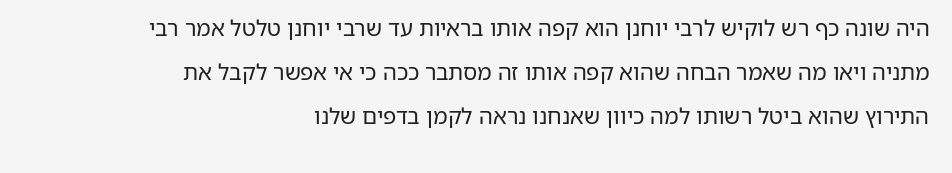היה שונה כף רש לוקיש לרבי יוחנן הוא קפה אותו בראיות עד שרבי יוחנן טלטל אמר רבי מתניה ויאו מה שאמר הבחה שהוא קפה אותו זה מסתבר ככה כי אי אפשר לקבל את התירוץ שהוא ביטל רשותו למה כיוון שאנחנו נראה לקמן בדפים שלנו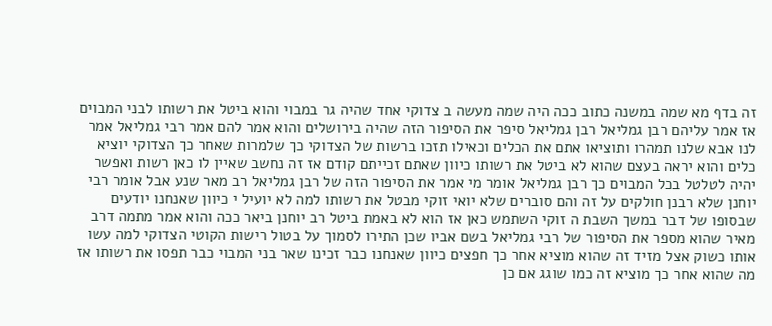זה בדף מא שמה במשנה כתוב ככה היה שמה מעשה ב צדוקי אחד שהיה גר במבוי והוא ביטל את רשותו לבני המבוים אז אמר עליהם רבן גמליאל רבן גמליאל סיפר את הסיפור הזה שהיה בירושלים והוא אמר להם אמר רבי גמליאל אמר לנו אבא שלנו תמהרו ותוציאו אתם את הכלים וכאילו תזכו ברשות של הצדוקי כך שלמרות שאחר כך הצדוקי יוציא כלים והוא יראה בעצם שהוא לא ביטל את רשותו כיוון שאתם זכייתם קודם אז זה נחשב שאיין לו כאן רשות ואפשר יהיה לטלטל בכל המבוים כך רבן גמליאל אומר מי אמר את הסיפור הזה של רבן גמליאל רב מאר שנע אבל אומר רבי יוחנן שלא רבנן חולקים על זה והם סוברים שלא יואי זוקי מבטל את רשותו למה לא יועיל י כיוון שאנחנו יודעים שבסופו של דבר במשך השבת ה זוקי השתמש כאן אז הוא לא באמת ביטל רב יוחנן ביאר ככה והוא אמר מתמה דרב מאיר שהוא מספר את הסיפור של רבי גמליאל בשם אביו שכן התירו לסמוך על בטול רישות הקוטי הצדוקי למה עשו אותו כשוק אצל מזיד זה שהוא מוציא אחר כך חפצים כיוון שאנחנו כבר זכינו שאר בני המבוי כבר תפסו את רשותו אז מה שהוא אחר כך מוציא זה כמו שוגג אם כן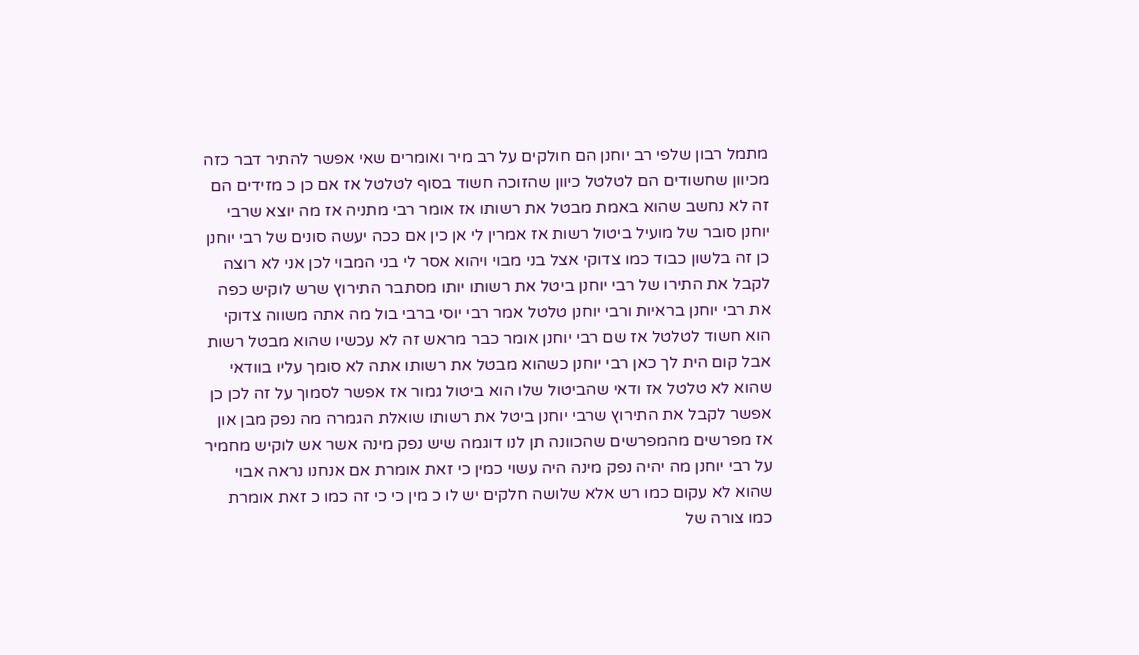מתמל רבון שלפי רב יוחנן הם חולקים על רב מיר ואומרים שאי אפשר להתיר דבר כזה מכיוון שחשודים הם לטלטל כיוון שהזוכה חשוד בסוף לטלטל אז אם כן כ מזידים הם זה לא נחשב שהוא באמת מבטל את רשותו אז אומר רבי מתניה אז מה יוצא שרבי יוחנן סובר של מועיל ביטול רשות אז אמרין לי אן כין אם ככה יעשה סונים של רבי יוחנן כן זה בלשון כבוד כמו צדוקי אצל בני מבוי ויהוא אסר לי בני המבוי לכן אני לא רוצה לקבל את התירו של רבי יוחנן ביטל את רשותו יותו מסתבר התירוץ שרש לוקיש כפה את רבי יוחנן בראיות ורבי יוחנן טלטל אמר רבי יוסי ברבי בול מה אתה משווה צדוקי הוא חשוד לטלטל אז שם רבי יוחנן אומר כבר מראש זה לא עכשיו שהוא מבטל רשות אבל קום הית לך כאן רבי יוחנן כשהוא מבטל את רשותו אתה לא סומך עליו בוודאי שהוא לא טלטל אז ודאי שהביטול שלו הוא ביטול גמור אז אפשר לסמוך על זה לכן כן אפשר לקבל את התירוץ שרבי יוחנן ביטל את רשותו שואלת הגמרה מה נפק מבן און אז מפרשים מהמפרשים שהכוונה תן לנו דוגמה שיש נפק מינה אשר אש לוקיש מחמיר על רבי יוחנן מה יהיה נפק מינה היה עשוי כמין כי זאת אומרת אם אנחנו נראה אבוי שהוא לא עקום כמו רש אלא שלושה חלקים יש לו כ מין כי כי זה כמו כ זאת אומרת כמו צורה של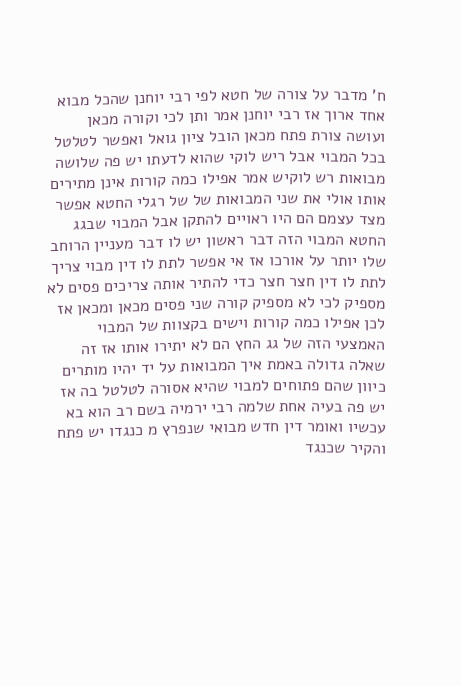ח' מדבר על צורה של חטא לפי רבי יוחנן שהכל מבוא אחד ארוך אז רבי יוחנן אמר ותן לכי וקורה מכאן ועושה צורת פתח מכאן הובל ציון גואל ואפשר לטלטל בכל המבוי אבל ריש לוקי שהוא לדעתו יש פה שלושה מבואות רש לוקיש אמר אפילו כמה קורות אינן מתירים אותו אולי את שני המבואות של של רגלי החטא אפשר מצד עצמם הם היו ראויים להתקן אבל המבוי שבגג החטא המבוי הזה דבר ראשון יש לו דבר מעניין הרוחב שלו יותר על אורכו אז אי אפשר לתת לו דין מבוי צריך לתת לו דין חצר חצר כדי להתיר אותה צריכים פסים לא מספיק לכי לא מספיק קורה שני פסים מכאן ומכאן אז לכן אפילו כמה קורות וישים בקצוות של המבוי האמצעי הזה של גג החץ הם לא יתירו אותו אז זה שאלה גדולה באמת איך המבואות על יד יהיו מותרים כיוון שהם פתוחים למבוי שהיא אסורה לטלטל בה אז יש פה בעיה אחת שלמה רבי ירמיה בשם רב הוא בא עכשיו ואומר דין חדש מבואי שנפרץ מ כנגדו יש פתח והקיר שכנגד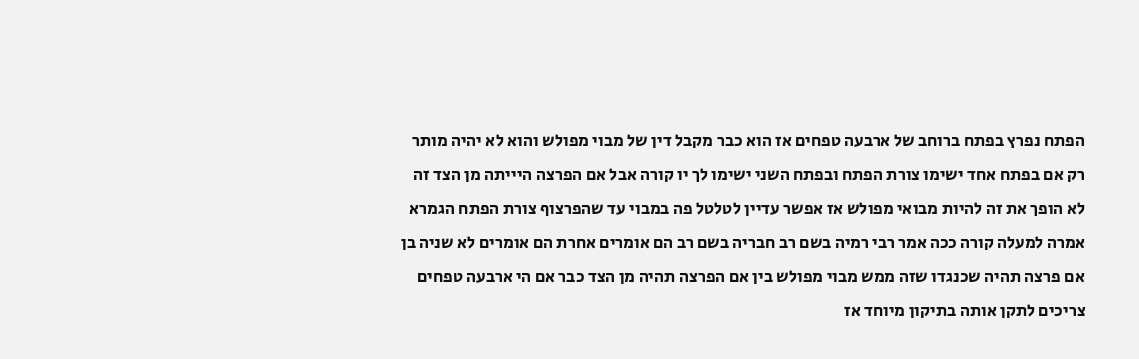הפתח נפרץ בפתח ברוחב של ארבעה טפחים אז הוא כבר מקבל דין של מבוי מפולש והוא לא יהיה מותר רק אם בפתח אחד ישימו צורת הפתח ובפתח השני ישימו לך יו קורה אבל אם הפרצה היייתה מן הצד זה לא הופך את זה להיות מבואי מפולש אז אפשר עדיין לטלטל פה במבוי עד שהפרצוף צורת הפתח הגמרא אמרה למעלה קורה ככה אמר רבי רמיה בשם רב חבריה בשם רב הם אומרים אחרת הם אומרים לא שניה בן אם פרצה תהיה שכנגדו שזה ממש מבוי מפולש בין אם הפרצה תהיה מן הצד כבר אם הי ארבעה טפחים צריכים לתקן אותה בתיקון מיוחד אז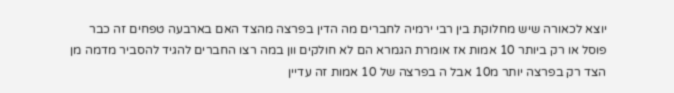יוצא לכאורה שיש מחלוקת בין רבי ירמיה לחברים מה הדין בפרצה מהצד האם בארבעה טפחים זה כבר פוסל או רק ביותר 10 אמות אז אומרת הגמרא הם לא חולקים וון במה רצו החברים להגיד להסביר מדמה מן הצד רק בפרצה יותר מ10 אבל ה בפרצה של 10 אמות זה עדיין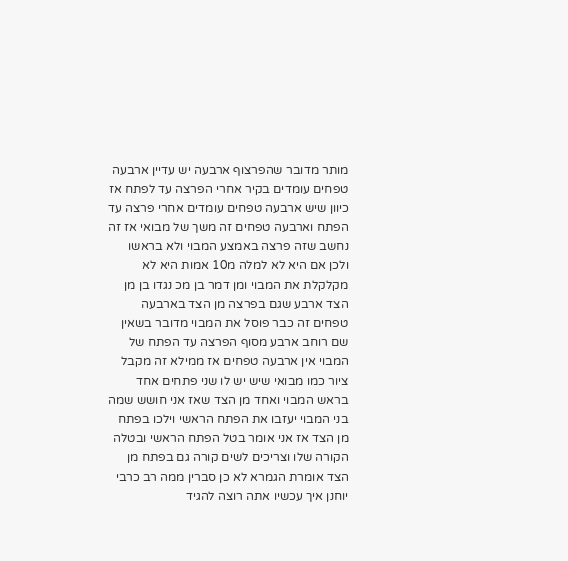מותר מדובר שהפרצוף ארבעה יש עדיין ארבעה טפחים עומדים בקיר אחרי הפרצה עד לפתח אז כיוון שיש ארבעה טפחים עומדים אחרי פרצה עד הפתח וארבעה טפחים זה משך של מבואי אז זה נחשב שזה פרצה באמצע המבוי ולא בראשו ולכן אם היא לא למלה מ10 אמות היא לא מקלקלת את המבוי ומן דמר בן מכ נגדו בן מן הצד ארבע שגם בפרצה מן הצד בארבעה טפחים זה כבר פוסל את המבוי מדובר בשאין שם רוחב ארבע מסוף הפרצה עד הפתח של המבוי אין ארבעה טפחים אז ממילא זה מקבל ציור כמו מבואי שיש יש לו שני פתחים אחד בראש המבוי ואחד מן הצד שאז אני חושש שמה בני המבוי יעזבו את הפתח הראשי וילכו בפתח מן הצד אז אני אומר בטל הפתח הראשי ובטלה הקורה שלו וצריכים לשים קורה גם בפתח מן הצד אומרת הגמרא לא כן סברין ממה רב כרבי יוחנן איך עכשיו אתה רוצה להגיד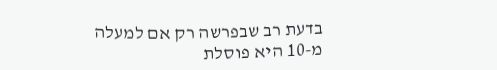בדעת רב שבפרשה רק אם למעלה מ-10 היא פוסלת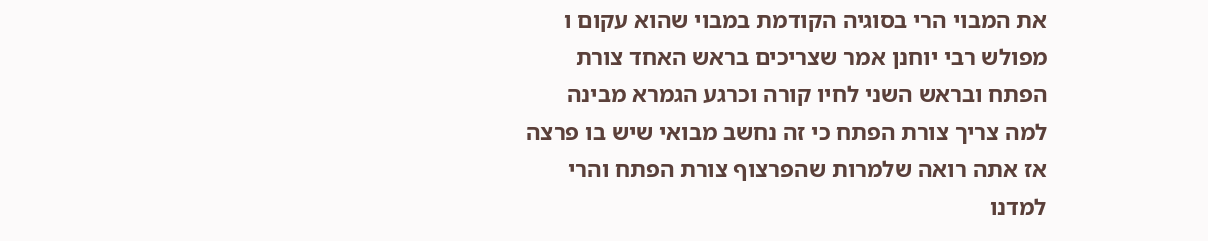את המבוי הרי בסוגיה הקודמת במבוי שהוא עקום ו מפולש רבי יוחנן אמר שצריכים בראש האחד צורת הפתח ובראש השני לחיו קורה וכרגע הגמרא מבינה למה צריך צורת הפתח כי זה נחשב מבואי שיש בו פרצה אז אתה רואה שלמרות שהפרצוף צורת הפתח והרי למדנו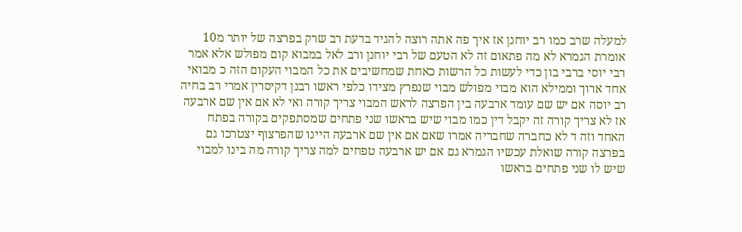למעלה שרב כמו רב יוחנן אז איך פה אתה רוצה להגיד בדעת רב שרק בפרצה של יותר מ10 אומרת הגמרא לא מה פתאום זה לא הטעם של רבי יוחנן ורב לאל במבוא קום מפולש אלא אמר רבי יוסי ברבי בון כדי לעשות כל הרשות כאחת שמחשיבים את כל המבוי העקום הזה כ מבואי אחד ארוך וממילא הוא מבוי מפולש מבוי שנפרץ מצידו כלפי ראשו רבנן דקיסרין אמרי רב בחיה רב יוסה אם יש שם עומד ארבעה בין הפרצה לראש המבוי צריך קורה ואי לא אם אין שם ארבעה אז לא צריך קורה זה יקבל דין כמו מבוי שיש בראשו שני פתחים שמסתפקים בקורה בפתח האחד וזה ד לא כחברה שחבריה אמרו שאם אם אין שם ארבעה היינו שהפרצוף יצטרכו גם בפרצה קורה שואלת עכשיו הגמרא גם אם יש ארבעה טפחים למה צריך קורה מה בינו למבוי שיש לו שני פתחים בראשו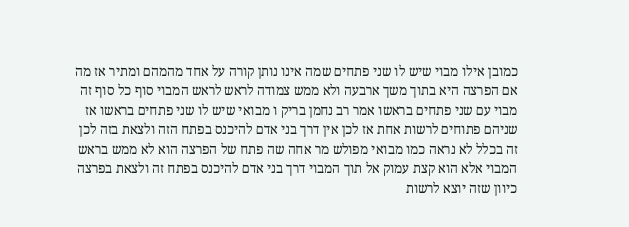כמובן אילו מבוי שיש לו שני פתחים שמה אינו נותן קורה על אחד מהמהם ומתיר אז מה אם הפרצה היא בתוך משך ארבעה ולא ממש צמודה לראש לראש המבוי סוף כל סוף זה מבוי עם שני פתחים בראשו אמר רב נחמן בריק ו מבואי שיש לו שני פתחים בראשו אז שניהם פתוחים לרשות אחת אז לכן אין דרך בני אדם להיכנס בפתח הזה ולצאת בזה לכן זה בכלל לא נראה כמו מבואי מפולש מר אחה שה פתח של הפרצה הוא לא ממש בראש המבוי אלא הוא קצת עמוק אל תוך המבוי דרך בני אדם להיכנס בפתח זה ולצאת בפרצה כיוון שזה יוצא לרשות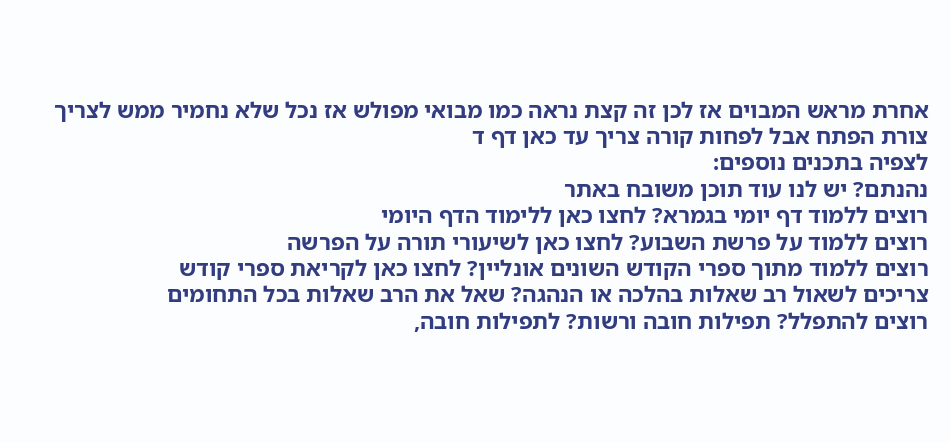אחרת מראש המבוים אז לכן זה קצת נראה כמו מבואי מפולש אז נכל שלא נחמיר ממש לצריך צורת הפתח אבל לפחות קורה צריך עד כאן דף ד
לצפיה בתכנים נוספים:
נהנתם? יש לנו עוד תוכן משובח באתר
רוצים ללמוד דף יומי בגמרא? לחצו כאן ללימוד הדף היומי
רוצים ללמוד על פרשת השבוע? לחצו כאן לשיעורי תורה על הפרשה
רוצים ללמוד מתוך ספרי הקודש השונים אונליין? לחצו כאן לקריאת ספרי קודש
צריכים לשאול רב שאלות בהלכה או הנהגה? שאל את הרב שאלות בכל התחומים
רוצים להתפלל? תפילות חובה ורשות? לתפילות חובה,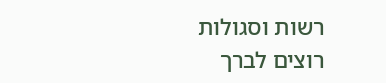רשות וסגולות
רוצים לברך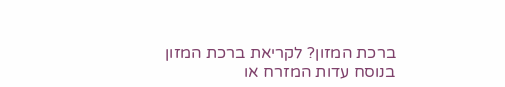ברכת המזון? לקריאת ברכת המזון בנוסח עדות המזרח או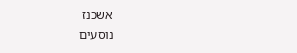אשכנז
נוסעים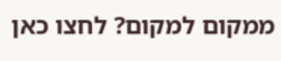ממקום למקום? לחצו כאן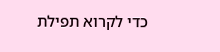כדי לקרוא תפילת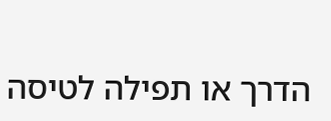הדרך או תפילה לטיסה